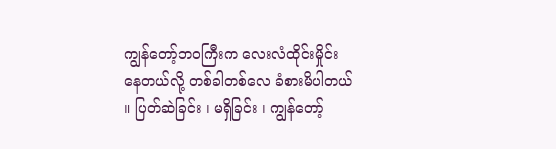ကျွန်တော့်ဘ၀ကြီးက လေးလံထိုင်းမှိုင်းနေတယ်လို့ တစ်ခါတစ်လေ ခံစားမိပါတယ် ။ ပြတ်ဆဲခြင်း ၊ မရှိခြင်း ၊ ကျွန်တော့်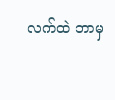လက်ထဲ ဘာမှ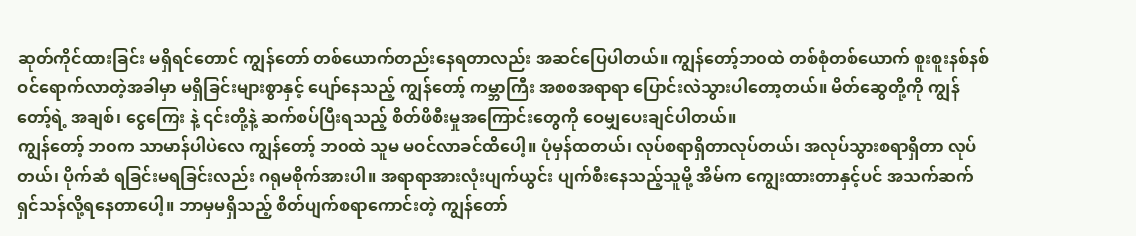ဆုတ်ကိုင်ထားခြင်း မရှိရင်တောင် ကျွန်တော် တစ်ယောက်တည်းနေရတာလည်း အဆင်ပြေပါတယ်။ ကျွန်တော့်ဘ၀ထဲ တစ်စုံတစ်ယောက် စူးစူးနစ်နစ်ဝင်ရောက်လာတဲ့အခါမှာ မရှိခြင်းများစွာနှင့် ပျော်နေသည့် ကျွန်တော့် ကမ္ဘာကြီး အစစအရာရာ ပြောင်းလဲသွားပါတော့တယ်။ မိတ်ဆွေတို့ကို ကျွန်တော့်ရဲ့ အချစ်၊ ငွေကြေး နဲ့ ၎င်းတို့နဲ့ ဆက်စပ်ပြီးရသည့် စိတ်ဖိစီးမှုအကြောင်းတွေကို ဝေမျှပေးချင်ပါတယ်။
ကျွန်တော့် ဘ၀က သာမာန်ပါပဲလေ ကျွန်တော့် ဘ၀ထဲ သူမ မဝင်လာခင်ထိပေါ့။ ပုံမှန်ထတယ်၊ လုပ်စရာရှိတာလုပ်တယ်၊ အလုပ်သွားစရာရှိတာ လုပ်တယ်၊ ပိုက်ဆံ ရခြင်းမရခြင်းလည်း ဂရုမစိုက်အားပါ။ အရာရာအားလုံးပျက်ယွင်း ပျက်စီးနေသည့်သူမို့ အိမ်က ကျွေးထားတာနှင့်ပင် အသက်ဆက်ရှင်သန်လို့ရနေတာပေါ့။ ဘာမှမရှိသည့် စိတ်ပျက်စရာကောင်းတဲ့ ကျွန်တော်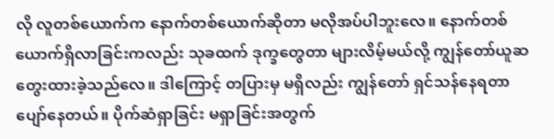လို လူတစ်ယောက်က နောက်တစ်ယောက်ဆိုတာ မလိုအပ်ပါဘူးလေ။ နောက်တစ်ယောက်ရှိလာခြင်းကလည်း သုခထက် ဒုက္ခတွေတာ များလိမ့်မယ်လို့ ကျွန်တော်ယူဆ တွေးထားခဲ့သည်လေ။ ဒါကြောင့် တပြားမှ မရှိလည်း ကျွန်တော် ရှင်သန်နေရတာ ပျော်နေတယ်။ ပိုက်ဆံရှာခြင်း မရှာခြင်းအတွက်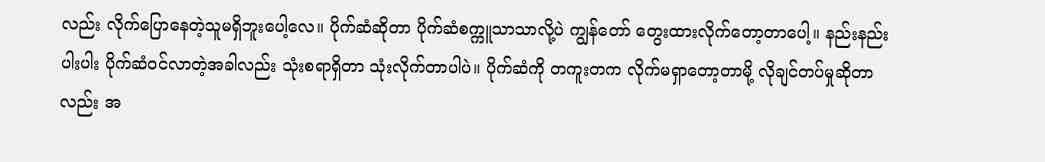လည်း လိုက်ပြောနေတဲ့သူမရှိဘူးပေါ့လေ။ ပိုက်ဆံဆိုတာ ပိုက်ဆံစက္ကူသာသာလို့ပဲ ကျွန်တော် တွေးထားလိုက်တော့တာပေါ့။ နည်းနည်းပါးပါး ပိုက်ဆံဝင်လာတဲ့အခါလည်း သုံးစရာရှိတာ သုံးလိုက်တာပါပဲ။ ပိုက်ဆံကို တကူးတက လိုက်မရှာတော့တာမို့ လိုချင်တပ်မှုဆိုတာလည်း အ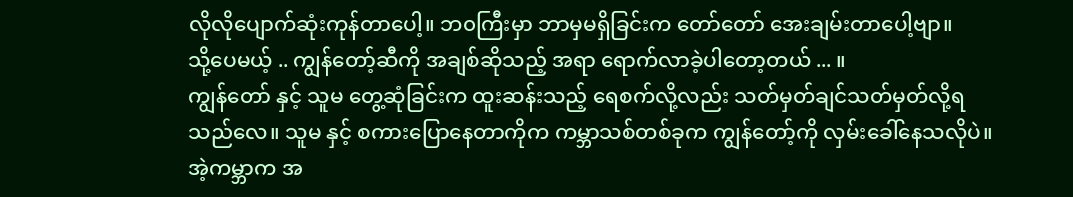လိုလိုပျောက်ဆုံးကုန်တာပေါ့။ ဘ၀ကြီးမှာ ဘာမှမရှိခြင်းက တော်တော် အေးချမ်းတာပေါ့ဗျာ။
သို့ပေမယ့် .. ကျွန်တော့်ဆီကို အချစ်ဆိုသည့် အရာ ရောက်လာခဲ့ပါတော့တယ် ... ။
ကျွန်တော် နှင့် သူမ တွေ့ဆုံခြင်းက ထူးဆန်းသည့် ရေစက်လို့လည်း သတ်မှတ်ချင်သတ်မှတ်လို့ရသည်လေ။ သူမ နှင့် စကားပြောနေတာကိုက ကမ္ဘာသစ်တစ်ခုက ကျွန်တော့်ကို လှမ်းခေါ်နေသလိုပဲ။ အဲ့ကမ္ဘာက အ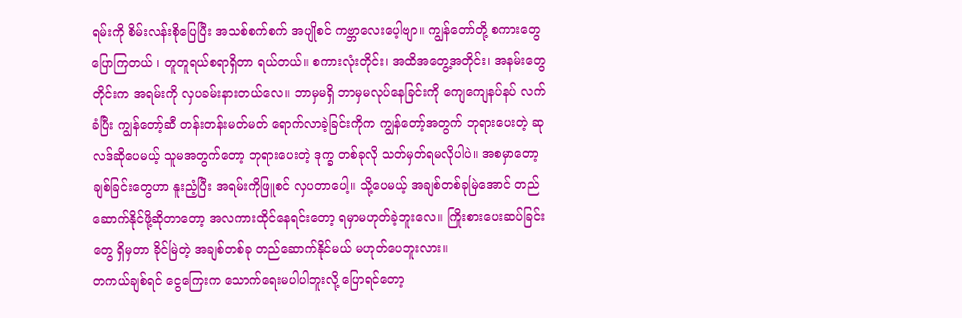ရမ်းကို စိမ်းလန်းစိုပြေပြီး အသစ်စက်စက် အပျိုစင် ကဗ္ဘာလေးပေ့ါဗျာ။ ကျွန်တော်တို့ စကားတွေပြောကြတယ် ၊ တူတူရယ်စရာရှိတာ ရယ်တယ်။ စကားလုံးတိုင်း၊ အထိအတွေ့အတိုင်း၊ အနမ်းတွေတိုင်းက အရမ်းကို လှပခမ်းနားတယ်လေ။ ဘာမှမရှိ ဘာမှမလုပ်နေခြင်းကို ကျေကျေနပ်နပ် လက်ခံပြီး ကျွန်တော့်ဆီ တန်းတန်းမတ်မတ် ရောက်လာခဲ့ခြင်းကိုက ကျွန်တော့်အတွက် ဘုရားပေးတဲ့ ဆုလဒ်ဆိုပေမယ့် သူမအတွက်တော့ ဘုရားပေးတဲ့ ဒုက္ခ တစ်ခုလို သတ်မှတ်ရမလိုပါပဲ။ အစမှာတော့ ချစ်ခြင်းတွေဟာ နူးညံ့ပြီး အရမ်းကိုဖြူစင် လှပတာပေါ့။ သို့ပေမယ့် အချစ်တစ်ခုမြဲအောင် တည်ဆောက်နိုင်ဖို့ဆိုတာတော့ အလကားထိုင်နေရင်းတော့ ရမှာမဟုတ်ခဲ့ဘူးလေ။ ကြိုးစားပေးဆပ်ခြင်းတွေ ရှိမှတာ ခိုင်မြဲတဲ့ အချစ်တစ်ခု တည်ဆောက်နိုင်မယ် မဟုတ်ပေဘူးလား။
တကယ်ချစ်ရင် ငွေကြေးက သောက်ရေးမပါပါဘူးလို့ ပြောရင်တော့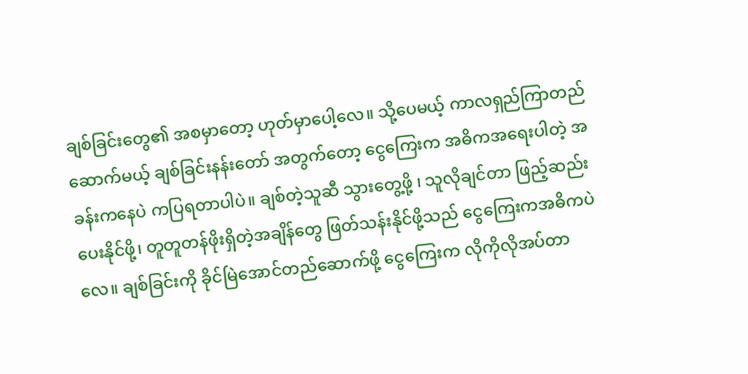ချစ်ခြင်းတွေ၏ အစမှာတော့ ဟုတ်မှာပေါ့လေ။ သို့ပေမယ့် ကာလရှည်ကြာတည်ဆောက်မယ့် ချစ်ခြင်းနန်းတော် အတွက်တော့ ငွေကြေးက အဓိကအရေးပါတဲ့ အခန်းကနေပဲ ကပြရတာပါပဲ။ ချစ်တဲ့သူဆီ သွားတွေ့ဖို့ ၊ သူလိုချင်တာ ဖြည့်ဆည်းပေးနိုင်ဖို့၊ တူတူတန်ဖိုးရှိတဲ့အချိန်တွေ ဖြတ်သန်းနိုင်ဖို့သည် ငွေကြေးကအဓိကပဲလေ။ ချစ်ခြင်းကို ခိုင်မြဲအောင်တည်ဆောက်ဖို့ ငွေကြေးက လိုကိုလိုအပ်တာ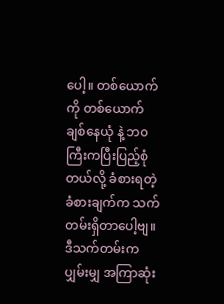ပေါ့။ တစ်ယောက်ကို တစ်ယောက်ချစ်နေယုံ နဲ့ ဘ၀ကြီးကပြီးပြည့်စုံတယ်လို့ ခံစားရတဲ့ ခံစားချက်က သက်တမ်းရှိတာပေါ့ဗျ။ ဒီသက်တမ်းက ပျှမ်းမျှ အကြာဆုံး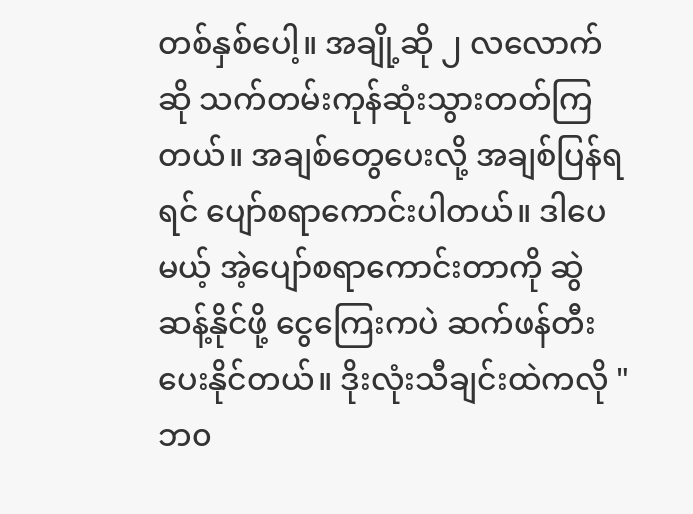တစ်နှစ်ပေါ့။ အချို့ဆို ၂ လလောက်ဆို သက်တမ်းကုန်ဆုံးသွားတတ်ကြတယ်။ အချစ်တွေပေးလို့ အချစ်ပြန်ရရင် ပျော်စရာကောင်းပါတယ်။ ဒါပေမယ့် အဲ့ပျော်စရာကောင်းတာကို ဆွဲဆန့်နိုင်ဖို့ ငွေကြေးကပဲ ဆက်ဖန်တီးပေးနိုင်တယ်။ ဒိုးလုံးသီချင်းထဲကလို "ဘ၀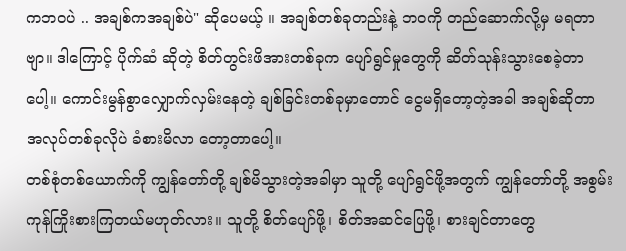ကဘ၀ပဲ .. အချစ်ကအချစ်ပဲ" ဆိုပေမယ့် ။ အချစ်တစ်ခုတည်းနဲ့ ဘ၀ကို တည်ဆောက်လို့မှ မရတာဗျာ။ ဒါကြောင့် ပိုက်ဆံ ဆိုတဲ့ စိတ်တွင်းဖိအားတစ်ခုက ပျော်ရွင်မှုတွေကို ဆိတ်သုန်းသွားစေခဲ့တာပေါ့။ ကောင်းမွန်စွာလျှောက်လှမ်းနေတဲ့ ချစ်ခြင်းတစ်ခုမှာတောင် ငွေမရှိတော့တဲ့အခါ အချစ်ဆိုတာ အလုပ်တစ်ခုလိုပဲ ခံစားမိလာ တော့တာပေါ့။
တစ်စုံတစ်ယောက်ကို ကျွန်တော်တို့ ချစ်မိသွားတဲ့အခါမှာ သူတို့ ပျော်ရွင်ဖို့အတွက် ကျွန်တော်တို့ အစွမ်းကုန်ကြိုးစားကြတယ်မဟုတ်လား။ သူတို့ စိတ်ပျော်ဖို့၊ စိတ်အဆင်ပြေဖို့၊ စားချင်တာတွေ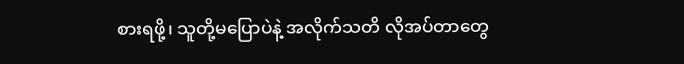စားရဖို့၊ သူတို့မပြောပဲနဲ့ အလိုက်သတိ လိုအပ်တာတွေ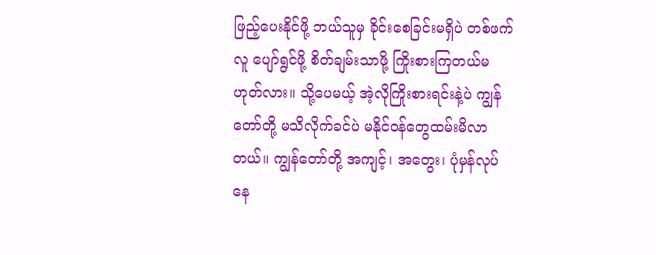ဖြည့်ပေးနိုင်ဖို့ ဘယ်သူမှ ခိုင်းစေခြင်းမရှိပဲ တစ်ဖက်လူ ပျော်ရွင်ဖို့ စိတ်ချမ်းသာဖို့ ကြိုးစားကြတယ်မဟုတ်လား။ သို့ပေမယ့် အဲ့လိုကြိုးစားရင်းနဲ့ပဲ ကျွန်တော်တို့ မသိလိုက်ခင်ပဲ မနိုင်ဝန်တွေထမ်းမိလာတယ်။ ကျွန်တော်တို့ အကျင့်၊ အတွေး၊ ပုံမှန်လုပ်နေ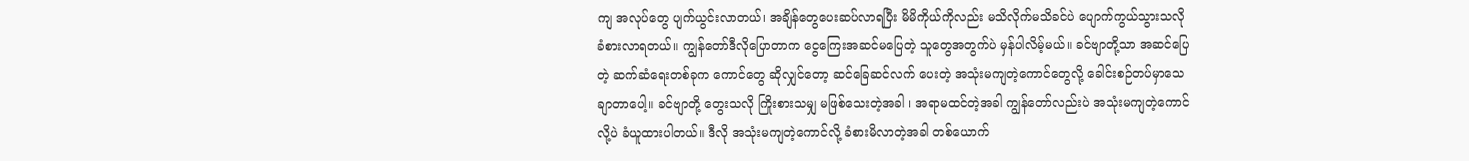ကျ အလုပ်တွေ ပျက်ယွင်းလာတယ်၊ အချိန်တွေပေးဆပ်လာရပြီး မိမိကိုယ်ကိုလည်း မသိလိုက်မသိခင်ပဲ ပျောက်ကွယ်သွားသလိုခံစားလာရတယ်။ ကျွန်တော်ဒီလိုပြောတာက ငွေကြေးအဆင်မပြေတဲ့ သူတွေအတွက်ပဲ မှန်ပါလိမ့်မယ်။ ခင်ဗျာတို့သာ အဆင်ပြေတဲ့ ဆက်ဆံရေးတစ်ခုက ကောင်တွေ ဆိုလျှင်တော့ ဆင်ခြေဆင်လက် ပေးတဲ့ အသုံးမကျတဲ့ကောင်တွေလို့ ခေါင်းစဉ်တပ်မှာသေချာတာပေါ့။ ခင်ဗျာတို့ တွေးသလို ကြိုးစားသမျှ မဖြစ်သေးတဲ့အခါ ၊ အရာမထင်တဲ့အခါ ကျွန်တော်လည်းပဲ အသုံးမကျတဲ့ကောင်လို့ပဲ ခံယူထားပါတယ်။ ဒီလို အသုံးမကျတဲ့ကောင်လို့ ခံစားမိလာတဲ့အခါ တစ်ယောက်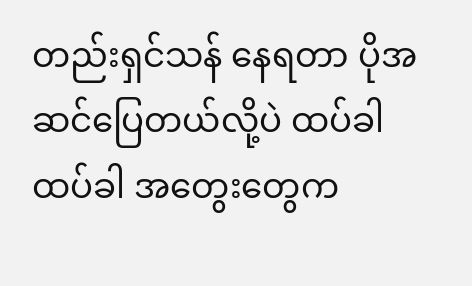တည်းရှင်သန် နေရတာ ပိုအဆင်ပြေတယ်လို့ပဲ ထပ်ခါထပ်ခါ အတွေးတွေက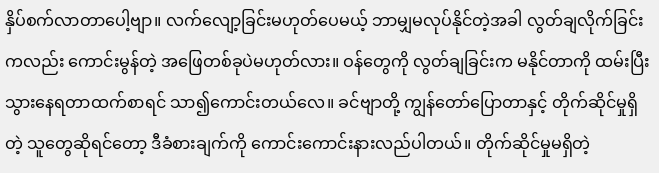နှိပ်စက်လာတာပေါ့ဗျာ။ လက်လျော့ခြင်းမဟုတ်ပေမယ့် ဘာမျှမလုပ်နိုင်တဲ့အခါ လွတ်ချလိုက်ခြင်းကလည်း ကောင်းမွန်တဲ့ အဖြေတစ်ခုပဲမဟုတ်လား။ ဝန်တွေကို လွတ်ချခြင်းက မနိုင်တာကို ထမ်းပြီးသွားနေရတာထက်စာရင် သာ၍ကောင်းတယ်လေ။ ခင်ဗျာတို့ ကျွန်တော်ပြောတာနှင့် တိုက်ဆိုင်မှုရှိတဲ့ သူတွေဆိုရင်တော့ ဒီခံစားချက်ကို ကောင်းကောင်းနားလည်ပါတယ်။ တိုက်ဆိုင်မှုမရှိတဲ့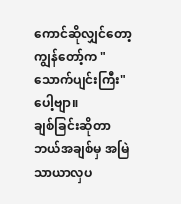ကောင်ဆိုလျှင်တော့ ကျွန်တော့်က "သောက်ပျင်းကြီး" ပေါ့ဗျာ။
ချစ်ခြင်းဆိုတာ ဘယ်အချစ်မှ အမြဲသာယာလှပ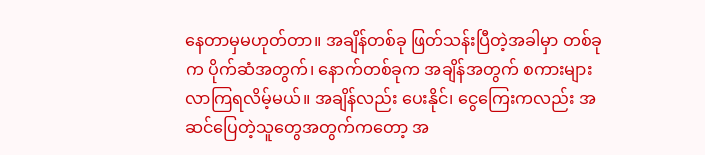နေတာမှမဟုတ်တာ။ အချိန်တစ်ခု ဖြတ်သန်းပြီတဲ့အခါမှာ တစ်ခုက ပိုက်ဆံအတွက်၊ နောက်တစ်ခုက အချိန်အတွက် စကားများလာကြရလိမ့်မယ်။ အချိန်လည်း ပေးနိုင်၊ ငွေကြေးကလည်း အဆင်ပြေတဲ့သူတွေအတွက်ကတော့ အ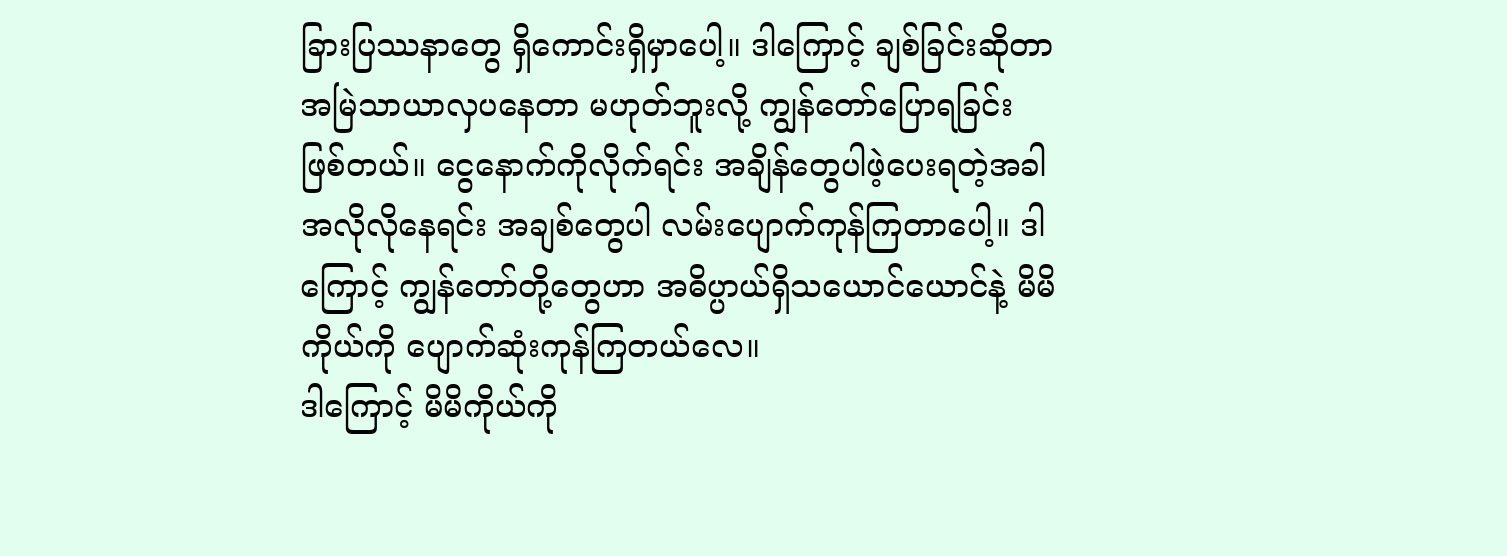ခြားပြဿနာတွေ ရှိကောင်းရှိမှာပေါ့။ ဒါကြောင့် ချစ်ခြင်းဆိုတာ အမြဲသာယာလှပနေတာ မဟုတ်ဘူးလို့ ကျွန်တော်ပြောရခြင်းဖြစ်တယ်။ ငွေနောက်ကိုလိုက်ရင်း အချိန်တွေပါဖဲ့ပေးရတဲ့အခါ အလိုလိုနေရင်း အချစ်တွေပါ လမ်းပျောက်ကုန်ကြတာပေါ့။ ဒါကြောင့် ကျွန်တော်တို့တွေဟာ အဓိပ္ပာယ်ရှိသယောင်ယောင်နဲ့ မိမိကိုယ်ကို ပျောက်ဆုံးကုန်ကြတယ်လေ။
ဒါကြောင့် မိမိကိုယ်ကို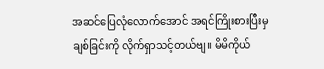အဆင်ပြေလုံလောက်အောင် အရင်ကြိုးစားပြီးမှ ချစ်ခြင်းကို လိုက်ရှာသင့်တယ်ဗျ။ မိမိကိုယ်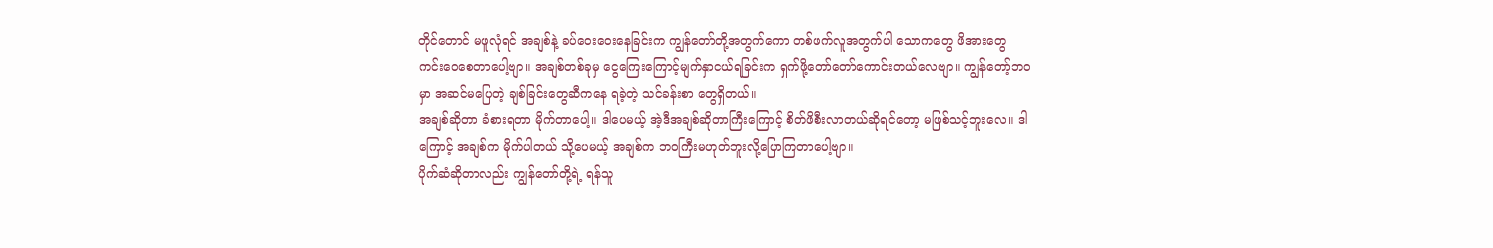တိုင်တောင် မဖူလုံရင် အချစ်နဲ့ ခပ်ဝေးဝေးနေခြင်းက ကျွန်တော်တို့အတွက်ကော တစ်ဖက်လူအတွက်ပါ သောကတွေ ဖိအားတွေ ကင်းဝေစေတာပေါ့ဗျာ။ အချစ်တစ်ခုမှ ငွေကြေးကြောင့်မျက်နှာငယ်ရခြင်းက ရှက်ဖို့တော်တော်ကောင်းတယ်လေဗျာ။ ကျွန်တော့်ဘ၀မှာ အဆင်မပြေတဲ့ ချစ်ခြင်းတွေဆီကနေ ရခဲ့တဲ့ သင်ခန်းစာ တွေရှိတယ်။
အချစ်ဆိုတာ ခံစားရတာ မိုက်တာပေါ့။ ဒါပေမယ့် အဲ့ဒီအချစ်ဆိုတာကြီးကြောင့် စိတ်ဖိစီးလာတယ်ဆိုရင်တော့ မဖြစ်သင့်ဘူးလေ။ ဒါကြောင့် အချစ်က မိုက်ပါတယ် သို့ပေမယ့် အချစ်က ဘ၀ကြီးမဟုတ်ဘူးလို့ပြောကြတာပေါ့ဗျာ။
ပိုက်ဆံဆိုတာလည်း ကျွန်တော်တို့ရဲ့ ရန်သူ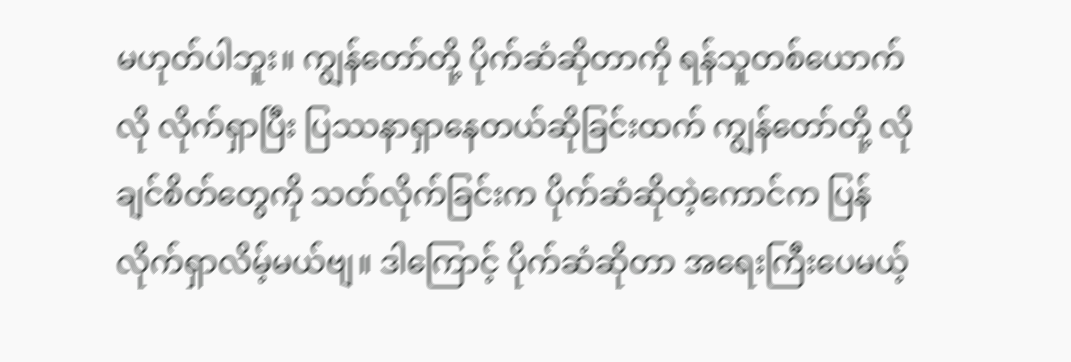မဟုတ်ပါဘူး။ ကျွန်တော်တို့ ပိုက်ဆံဆိုတာကို ရန်သူတစ်ယောက်လို လိုက်ရှာပြီး ပြဿနာရှာနေတယ်ဆိုခြင်းထက် ကျွန်တော်တို့ လိုချင်စိတ်တွေကို သတ်လိုက်ခြင်းက ပိုက်ဆံဆိုတဲ့ကောင်က ပြန်လိုက်ရှာလိမ့်မယ်ဗျ။ ဒါကြောင့် ပိုက်ဆံဆိုတာ အရေးကြီးပေမယ့်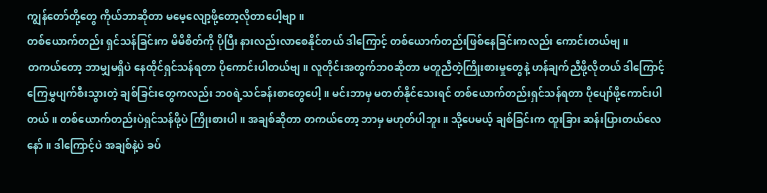ကျွန်တော်တို့တွေ ကိုယ်ဘာဆိုတာ မမေ့လျော့ဖို့တော့လိုတာပေါ့ဗျာ။
တစ်ယောက်တည်း ရှင်သန်ခြင်းက မိမိစိတ်ကို ပိုပြီး နားလည်းလာစေနိုင်တယ် ဒါကြောင့် တစ်ယောက်တည်းဖြစ်နေခြင်းကလည်း ကောင်းတယ်ဗျ။
တကယ်တော့ ဘာမျှမရှိပဲ နေထိုင်ရှင်သန်ရတာ ပိုကောင်းပါတယ်ဗျ။ လူတိုင်းအတွက်ဘ၀ဆိုတာ မတူညီတဲ့ကြိုးစားမှုတွေနဲ့ ဟန်ချက်ညီဖို့လိုတယ် ဒါကြောင့် ကြေမွှပျက်စီးသွားတဲ့ ချစ်ခြင်းတွေကလည်း ဘ၀ရဲ့သင်ခန်းစာတွေပေါ့။ မင်းဘာမှ မတတ်နိုင်သေးရင် တစ်ယောက်တည်းရှင်သန်ရတာ ပိုပျော်ဖို့ကောင်းပါတယ်။ တစ်ယောက်တည်းပဲရှင်သန်ဖို့ပဲ ကြိုးစားပါ။ အချစ်ဆိုတာ တကယ်တော့ ဘာမှ မဟုတ်ပါဘူး ။ သို့ပေမယ့် ချစ်ခြင်းက ထူးခြား ဆန်းပြားတယ်လေနော်။ ဒါကြောင့်ပဲ အချစ်နဲ့ပဲ ခပ်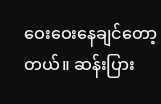ဝေးဝေးနေချင်တော့တယ်။ ဆန်းပြား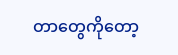တာတွေကိုတော့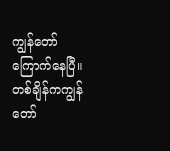ကျွန်တော် ကြောက်နေပြီ။
တစ်ချိန်ကကျွန်တော်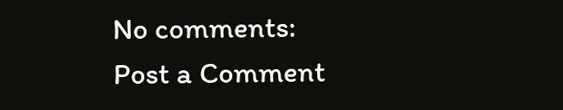No comments:
Post a Comment